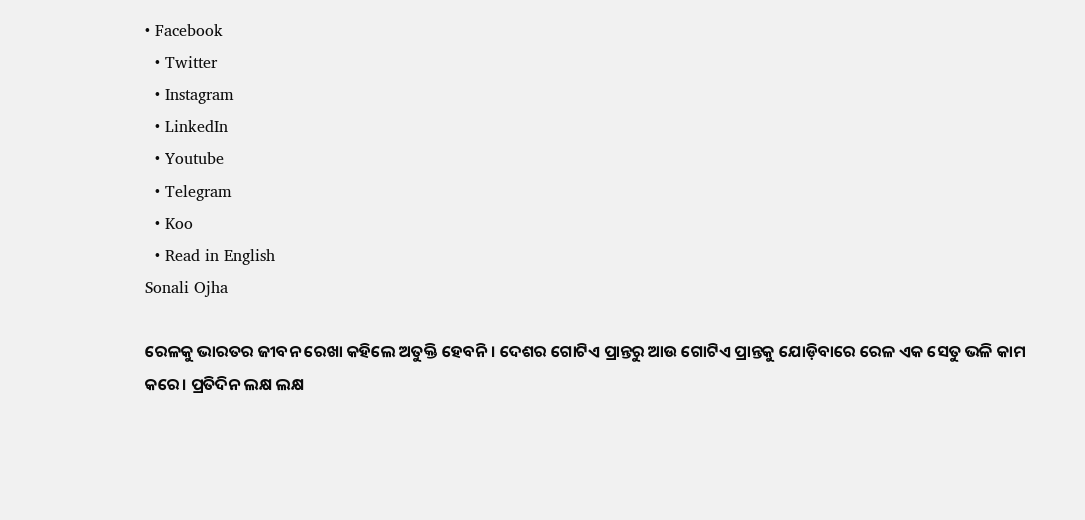• Facebook
  • Twitter
  • Instagram
  • LinkedIn
  • Youtube
  • Telegram
  • Koo
  • Read in English
Sonali Ojha

ରେଳକୁ ଭାରତର ଜୀବନ ରେଖା କହିଲେ ଅତୁକ୍ତି ହେବନି। ଦେଶର ଗୋଟିଏ ପ୍ରାନ୍ତରୁ ଆଉ ଗୋଟିଏ ପ୍ରାନ୍ତକୁ ଯୋଡ଼ିବାରେ ରେଳ ଏକ ସେତୁ ଭଳି କାମ କରେ। ପ୍ରତିଦିନ ଲକ୍ଷ ଲକ୍ଷ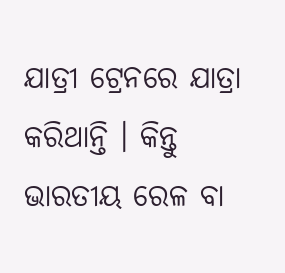ଯାତ୍ରୀ ଟ୍ରେନରେ ଯାତ୍ରା କରିଥାନ୍ତି । କିନ୍ତୁ ଭାରତୀୟ ରେଳ ବା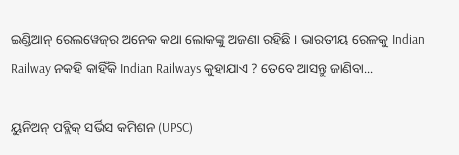ଇଣ୍ଡିଆନ୍‌ ରେଲୱେଜ୍‌ର ଅନେକ କଥା ଲୋକଙ୍କୁ ଅଜଣା ରହିଛି । ଭାରତୀୟ ରେଳକୁ Indian Railway ନକହି କାହିଁକି Indian Railways କୁହାଯାଏ ? ତେବେ ଆସନ୍ତୁ ଜାଣିବା...

ୟୁନିଅନ୍ ପବ୍ଲିକ୍ ସର୍ଭିସ କମିଶନ (UPSC)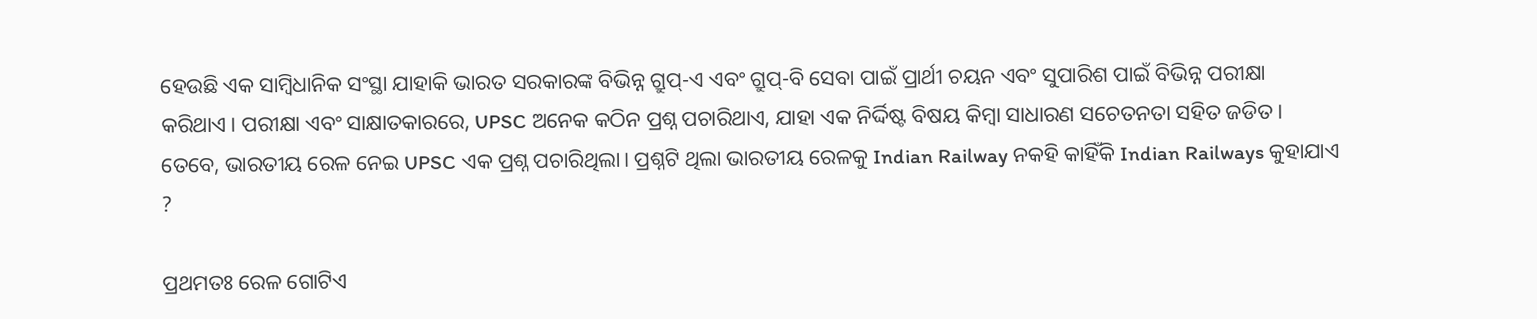ହେଉଛି ଏକ ସାମ୍ବିଧାନିକ ସଂସ୍ଥା ଯାହାକି ଭାରତ ସରକାରଙ୍କ ବିଭିନ୍ନ ଗ୍ରୁପ୍-ଏ ଏବଂ ଗ୍ରୁପ୍-ବି ସେବା ପାଇଁ ପ୍ରାର୍ଥୀ ଚୟନ ଏବଂ ସୁପାରିଶ ପାଇଁ ବିଭିନ୍ନ ପରୀକ୍ଷା କରିଥାଏ। ପରୀକ୍ଷା ଏବଂ ସାକ୍ଷାତକାରରେ, UPSC ଅନେକ କଠିନ ପ୍ରଶ୍ନ ପଚାରିଥାଏ, ଯାହା ଏକ ନିର୍ଦ୍ଦିଷ୍ଟ ବିଷୟ କିମ୍ବା ସାଧାରଣ ସଚେତନତା ସହିତ ଜଡିତ । ତେବେ, ଭାରତୀୟ ରେଳ ନେଇ UPSC ଏକ ପ୍ରଶ୍ନ ପଚାରିଥିଲା। ପ୍ରଶ୍ନଟି ଥିଲା ଭାରତୀୟ ରେଳକୁ Indian Railway ନକହି କାହିଁକି Indian Railways କୁହାଯାଏ ?

ପ୍ରଥମତଃ ରେଳ ଗୋଟିଏ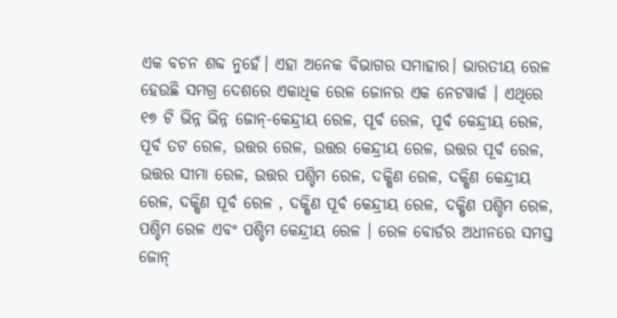ଏକ ବଚନ ଶବ୍ଦ ନୁହେଁ। ଏହା ଅନେକ ବିଭାଗର ସମାହାର। ଭାରତୀୟ ରେଳ ହେଉଛି ସମଗ୍ର ଦେଶରେ ଏକାଧିକ ରେଳ ଜୋନର ଏକ ନେଟୱାର୍କ । ଏଥିରେ ୧୭ ଟି ଭିନ୍ନ ଭିନ୍ନ ଜୋନ୍-କେନ୍ଦ୍ରୀୟ ରେଳ, ପୂର୍ବ ରେଳ, ପୂର୍ବ କେନ୍ଦ୍ରୀୟ ରେଳ, ପୂର୍ବ ତଟ ରେଳ, ଉତ୍ତର ରେଳ, ଉତ୍ତର କେନ୍ଦ୍ରୀୟ ରେଳ, ଉତ୍ତର ପୂର୍ବ ରେଳ, ଉତ୍ତର ସୀମା ରେଳ, ଉତ୍ତର ପଶ୍ଚିମ ରେଳ, ଦକ୍ଷିଣ ରେଳ, ଦକ୍ଷିଣ କେନ୍ଦ୍ରୀୟ ରେଳ, ଦକ୍ଷିଣ ପୂର୍ବ ରେଳ , ଦକ୍ଷିଣ ପୂର୍ବ କେନ୍ଦ୍ରୀୟ ରେଳ, ଦକ୍ଷିଣ ପଶ୍ଚିମ ରେଳ, ପଶ୍ଚିମ ରେଳ ଏବଂ ପଶ୍ଚିମ କେନ୍ଦ୍ରୀୟ ରେଳ । ରେଳ ବୋର୍ଡର ଅଧୀନରେ ସମସ୍ତ ଜୋନ୍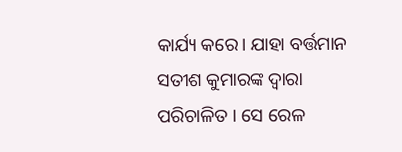କାର୍ଯ୍ୟ କରେ। ଯାହା ବର୍ତ୍ତମାନ ସତୀଶ କୁମାରଙ୍କ ଦ୍ୱାରା ପରିଚାଳିତ । ସେ ରେଳ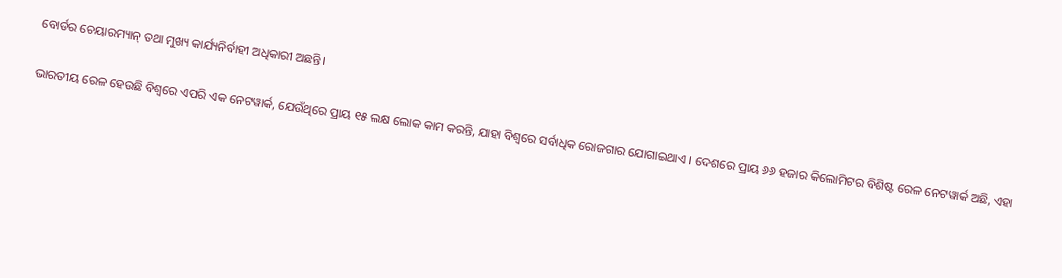ବୋର୍ଡର ଚେୟାରମ୍ୟାନ୍ ତଥା ମୁଖ୍ୟ କାର୍ଯ୍ୟନିର୍ବାହୀ ଅଧିକାରୀ ଅଛନ୍ତି।

ଭାରତୀୟ ରେଳ ହେଉଛି ବିଶ୍ୱରେ ଏପରି ଏକ ନେଟୱାର୍କ, ଯେଉଁଥିରେ ପ୍ରାୟ ୧୫ ଲକ୍ଷ ଲୋକ କାମ କରନ୍ତି, ଯାହା ବିଶ୍ୱରେ ସର୍ବାଧିକ ରୋଜଗାର ଯୋଗାଇଥାଏ । ଦେଶରେ ପ୍ରାୟ ୬୬ ହଜାର କିଲୋମିଟର ବିଶିଷ୍ଟ ରେଳ ନେଟୱାର୍କ ଅଛି, ଏହା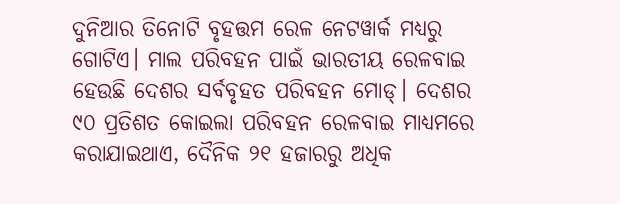ଦୁନିଆର ତିନୋଟି ବୃହତ୍ତମ ରେଳ ନେଟୱାର୍କ ମଧ୍ୟରୁ ଗୋଟିଏ। ମାଲ ପରିବହନ ପାଇଁ ଭାରତୀୟ ରେଳବାଇ ହେଉଛି ଦେଶର ସର୍ବବୃହତ ପରିବହନ ମୋଡ୍। ଦେଶର ୯୦ ପ୍ରତିଶତ କୋଇଲା ପରିବହନ ରେଳବାଇ ମାଧ୍ୟମରେ କରାଯାଇଥାଏ, ଦୈନିକ ୨୧ ହଜାରରୁ ଅଧିକ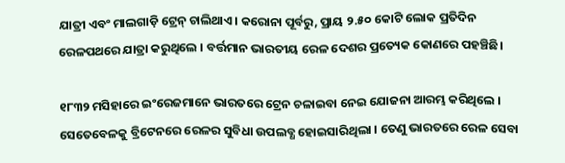ଯାତ୍ରୀ ଏବଂ ମାଲଗାଡ଼ି ଟ୍ରେନ୍ ଚାଲିଥାଏ। କରୋନା ପୂର୍ବରୁ, ପ୍ରାୟ ୨.୫୦ କୋଟି ଲୋକ ପ୍ରତିଦିନ ରେଳପଥରେ ଯାତ୍ରା କରୁଥିଲେ । ବର୍ତ୍ତମାନ ଭାରତୀୟ ରେଳ ଦେଶର ପ୍ରତ୍ୟେକ କୋଣରେ ପହଞ୍ଚିଛି।

୧୮୩୨ ମସିହାରେ ଇଂରେଜମାନେ ଭାରତରେ ଟ୍ରେନ ଚଳାଇବା ନେଇ ଯୋଜନା ଆରମ୍ଭ କରିଥିଲେ । ସେତେବେଳକୁ ବ୍ରିଟେନରେ ରେଳର ସୁବିଧା ଉପଲବ୍ଧ ହୋଇସାରିଥିଲା । ତେଣୁ ଭାରତରେ ରେଳ ସେବା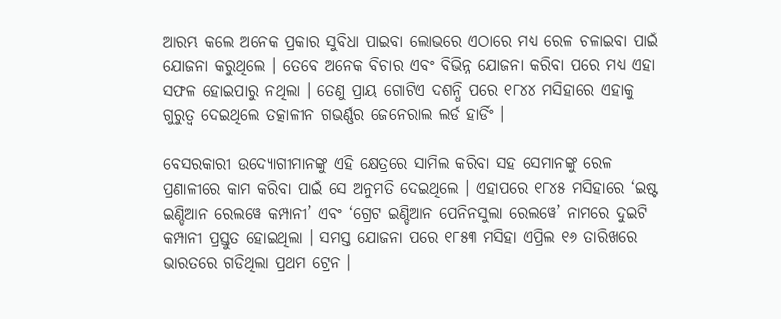ଆରମ୍ଭ କଲେ ଅନେକ ପ୍ରକାର ସୁବିଧା ପାଇବା ଲୋଭରେ ଏଠାରେ ମଧ୍ୟ ରେଳ ଚଳାଇବା ପାଇଁ ଯୋଜନା କରୁଥିଲେ । ତେବେ ଅନେକ ବିଚାର ଏବଂ ବିଭିନ୍ନ ଯୋଜନା କରିବା ପରେ ମଧ୍ୟ ଏହା ସଫଳ ହୋଇପାରୁ ନଥିଲା । ତେଣୁ ପ୍ରାୟ ଗୋଟିଏ ଦଶନ୍ଧି ପରେ ୧୮୪୪ ମସିହାରେ ଏହାକୁ ଗୁରୁତ୍ୱ ଦେଇଥିଲେ ତତ୍କାଳୀନ ଗଭର୍ଣ୍ଣର ଜେନେରାଲ ଲର୍ଡ ହାର୍ଡିଂ ।

ବେସରକାରୀ ଉଦ୍ୟୋଗୀମାନଙ୍କୁ ଏହି କ୍ଷେତ୍ରରେ ସାମିଲ କରିବା ସହ ସେମାନଙ୍କୁ ରେଳ ପ୍ରଣାଳୀରେ କାମ କରିବା ପାଇଁ ସେ ଅନୁମତି ଦେଇଥିଲେ । ଏହାପରେ ୧୮୪୫ ମସିହାରେ ‘ଇଷ୍ଟ ଇଣ୍ଡିଆନ ରେଲୱେ କମ୍ପାନୀ’ ଏବଂ ‘ଗ୍ରେଟ ଇଣ୍ଡିଆନ ପେନିନସୁଲା ରେଲୱେ’ ନାମରେ ଦୁଇଟି କମ୍ପାନୀ ପ୍ରସ୍ତୁତ ହୋଇଥିଲା । ସମସ୍ତ ଯୋଜନା ପରେ ୧୮୫୩ ମସିହା ଏପ୍ରିଲ ୧୬ ତାରିଖରେ ଭାରତରେ ଗଡିଥିଲା ପ୍ରଥମ ଟ୍ରେନ ।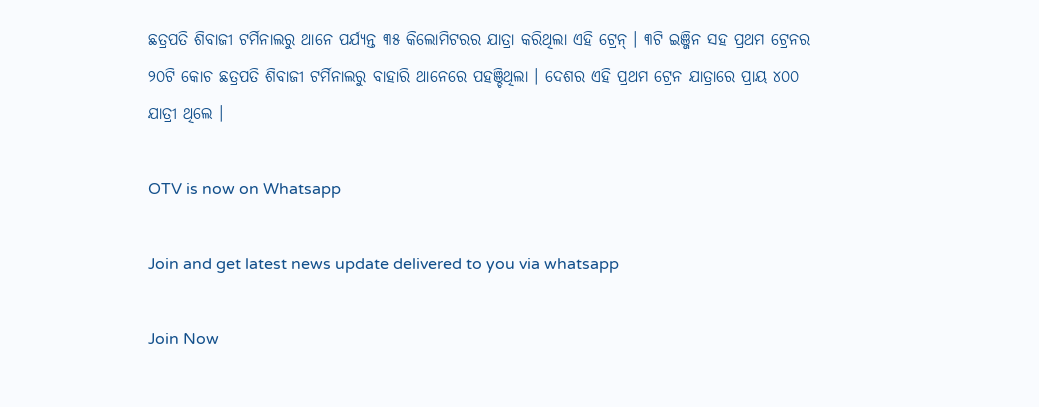ଛତ୍ରପତି ଶିବାଜୀ ଟର୍ମିନାଲରୁ ଥାନେ ପର୍ଯ୍ୟନ୍ତ ୩୫ କିଲୋମିଟରର ଯାତ୍ରା କରିଥିଲା ଏହି ଟ୍ରେନ୍ । ୩ଟି ଇଞ୍ଜିନ ସହ ପ୍ରଥମ ଟ୍ରେନର ୨୦ଟି କୋଚ ଛତ୍ରପତି ଶିବାଜୀ ଟର୍ମିନାଲରୁ ବାହାରି ଥାନେରେ ପହଞ୍ଚିଥିଲା । ଦେଶର ଏହି ପ୍ରଥମ ଟ୍ରେନ ଯାତ୍ରାରେ ପ୍ରାୟ ୪୦୦ ଯାତ୍ରୀ ଥିଲେ ।

OTV is now on Whatsapp

Join and get latest news update delivered to you via whatsapp

Join Now